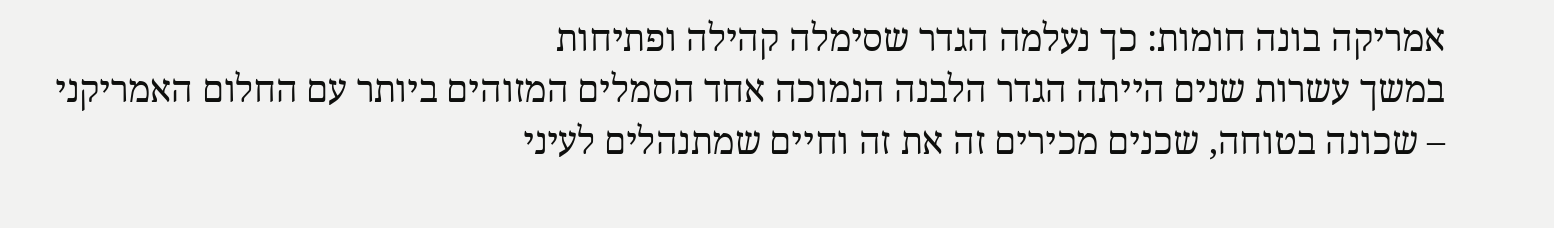אמריקה בונה חומות: כך נעלמה הגדר שסימלה קהילה ופתיחות
במשך עשרות שנים הייתה הגדר הלבנה הנמוכה אחד הסמלים המזוהים ביותר עם החלום האמריקני – שכונה בטוחה, שכנים מכירים זה את זה וחיים שמתנהלים לעיני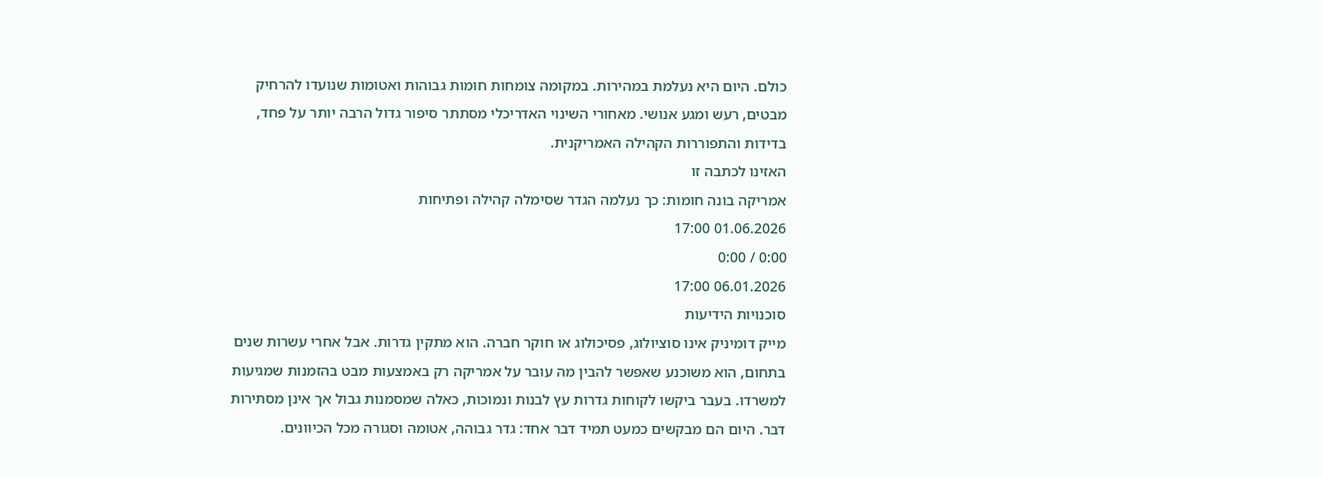כולם. היום היא נעלמת במהירות. במקומה צומחות חומות גבוהות ואטומות שנועדו להרחיק מבטים, רעש ומגע אנושי. מאחורי השינוי האדריכלי מסתתר סיפור גדול הרבה יותר על פחד, בדידות והתפוררות הקהילה האמריקנית.
האזינו לכתבה זו
אמריקה בונה חומות: כך נעלמה הגדר שסימלה קהילה ופתיחות
01.06.2026 17:00
0:00 / 0:00
06.01.2026 17:00
סוכנויות הידיעות
מייק דומיניק אינו סוציולוג, פסיכולוג או חוקר חברה. הוא מתקין גדרות. אבל אחרי עשרות שנים בתחום, הוא משוכנע שאפשר להבין מה עובר על אמריקה רק באמצעות מבט בהזמנות שמגיעות למשרדו. בעבר ביקשו לקוחות גדרות עץ לבנות ונמוכות, כאלה שמסמנות גבול אך אינן מסתירות דבר. היום הם מבקשים כמעט תמיד דבר אחד: גדר גבוהה, אטומה וסגורה מכל הכיוונים.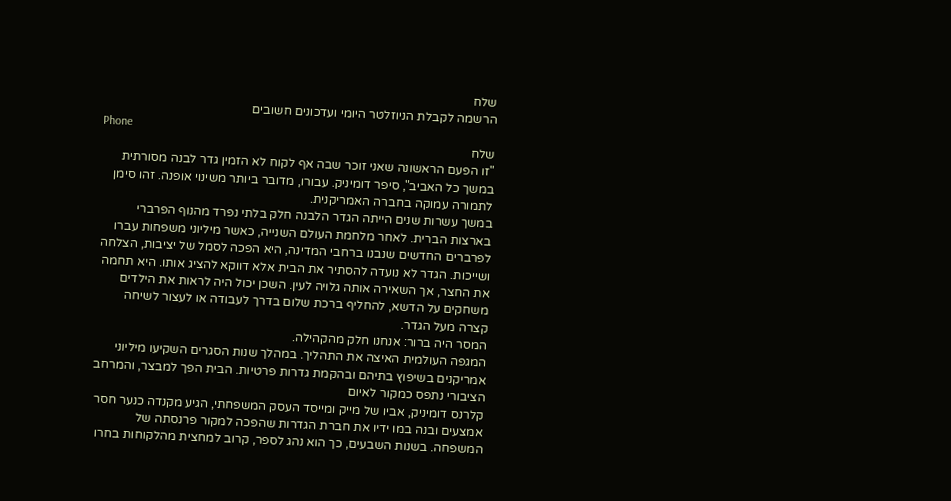שלח
הרשמה לקבלת הניוזלטר היומי ועדכונים חשובים
Phone
שלח
"זו הפעם הראשונה שאני זוכר שבה אף לקוח לא הזמין גדר לבנה מסורתית במשך כל האביב", סיפר דומיניק. עבורו, מדובר ביותר משינוי אופנה. זהו סימן לתמורה עמוקה בחברה האמריקנית.
במשך עשרות שנים הייתה הגדר הלבנה חלק בלתי נפרד מהנוף הפרברי בארצות הברית. לאחר מלחמת העולם השנייה, כאשר מיליוני משפחות עברו לפרברים החדשים שנבנו ברחבי המדינה, היא הפכה לסמל של יציבות, הצלחה ושייכות. הגדר לא נועדה להסתיר את הבית אלא דווקא להציג אותו. היא תחמה את החצר, אך השאירה אותה גלויה לעין. השכן יכול היה לראות את הילדים משחקים על הדשא, להחליף ברכת שלום בדרך לעבודה או לעצור לשיחה קצרה מעל הגדר.
המסר היה ברור: אנחנו חלק מהקהילה.
המגפה העולמית האיצה את התהליך. במהלך שנות הסגרים השקיעו מיליוני אמריקנים בשיפוץ בתיהם ובהקמת גדרות פרטיות. הבית הפך למבצר, והמרחב הציבורי נתפס כמקור לאיום
קלרנס דומיניק, אביו של מייק ומייסד העסק המשפחתי, הגיע מקנדה כנער חסר אמצעים ובנה במו ידיו את חברת הגדרות שהפכה למקור פרנסתה של המשפחה. בשנות השבעים, כך הוא נהג לספר, קרוב למחצית מהלקוחות בחרו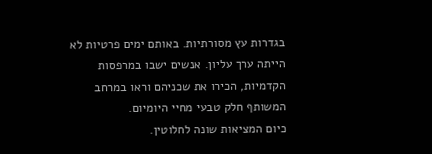בגדרות עץ מסורתיות. באותם ימים פרטיות לא הייתה ערך עליון. אנשים ישבו במרפסות הקדמיות, הכירו את שכניהם וראו במרחב המשותף חלק טבעי מחיי היומיום.
כיום המציאות שונה לחלוטין.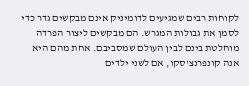לקוחות רבים שמגיעים לדומיניק אינם מבקשים גדר כדי לסמן את גבולות המגרש. הם מבקשים ליצור הפרדה מוחלטת בינם לבין העולם שמסביבם. אחת מהם היא אנה קונפרנצ'סקו, אם לשני ילדים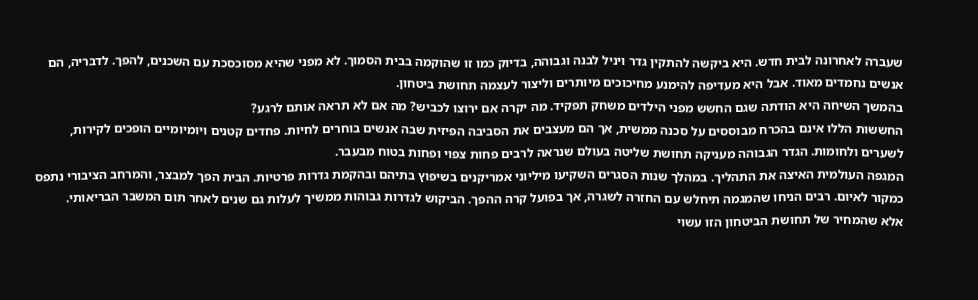שעברה לאחרונה לבית חדש. היא ביקשה להתקין גדר ויניל לבנה וגבוהה, בדיוק כמו זו שהוקמה בבית הסמוך. לא מפני שהיא מסוכסכת עם השכנים, להפך. לדבריה, הם אנשים נחמדים מאוד. אבל היא מעדיפה להימנע מחיכוכים מיותרים וליצור לעצמה תחושת ביטחון.
בהמשך השיחה היא הודתה שגם החשש מפני הילדים משחק תפקיד. מה יקרה אם ירוצו לכביש? מה אם לא תראה אותם לרגע?
החששות הללו אינם בהכרח מבוססים על סכנה ממשית, אך הם מעצבים את הסביבה הפיזית שבה אנשים בוחרים לחיות. פחדים קטנים ויומיומיים הופכים לקירות, לשערים ולחומות. הגדר הגבוהה מעניקה תחושת שליטה בעולם שנראה לרבים פחות צפוי ופחות בטוח מבעבר.
המגפה העולמית האיצה את התהליך. במהלך שנות הסגרים השקיעו מיליוני אמריקנים בשיפוץ בתיהם ובהקמת גדרות פרטיות. הבית הפך למבצר, והמרחב הציבורי נתפס כמקור לאיום. רבים הניחו שהמגמה תיחלש עם החזרה לשגרה, אך בפועל קרה ההפך. הביקוש לגדרות גבוהות ממשיך לעלות גם שנים לאחר תום המשבר הבריאותי.
אלא שהמחיר של תחושת הביטחון הזו עשוי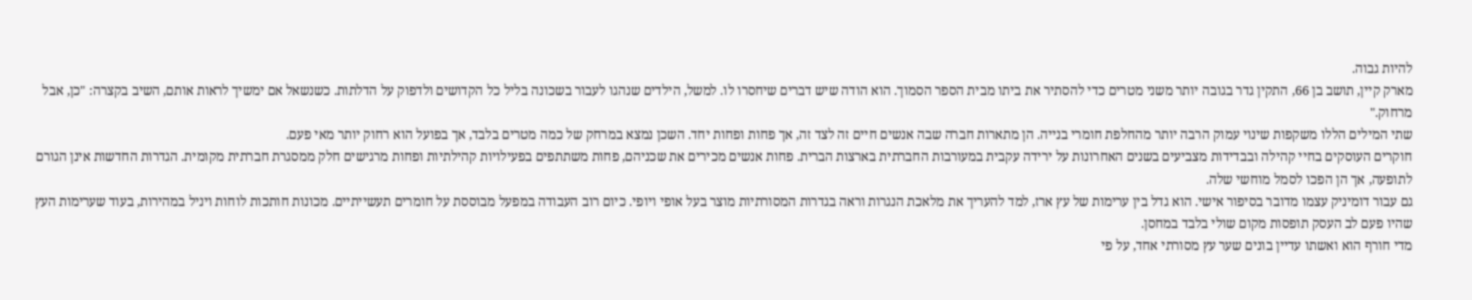להיות גבוה.
מארק קיין, תושב בן 66, התקין גדר בגובה יותר משני מטרים כדי להסתיר את ביתו מבית הספר הסמוך. הוא הודה שיש דברים שיחסרו לו. למשל, הילדים שנהגו לעבור בשכונה בליל כל הקדושים ולדפוק על הדלתות. כשנשאל אם ימשיך לראות אותם, השיב בקצרה: "כן, אבל מרחוק."
שתי המילים הללו משקפות שינוי עמוק הרבה יותר מהחלפת חומרי בנייה. הן מתארות חברה שבה אנשים חיים זה לצד זה, אך פחות ופחות יחד. השכן נמצא במרחק של כמה מטרים בלבד, אך בפועל הוא רחוק יותר מאי פעם.
חוקרים העוסקים בחיי קהילה ובבדידות מצביעים בשנים האחרונות על ירידה עקבית במעורבות החברתית בארצות הברית. פחות אנשים מכירים את שכניהם, פחות משתתפים בפעילויות קהילתיות ופחות מרגישים חלק ממסגרת חברתית מקומית. הגדרות החדשות אינן הגורם לתופעה, אך הן הפכו לסמל מוחשי שלה.
גם עבור דומיניק עצמו מדובר בסיפור אישי. הוא גדל בין ערימות של עץ ארז, למד להעריך את מלאכת הנגרות וראה בגדרות המסורתיות מוצר בעל אופי ויופי. כיום רוב העבודה במפעל מבוססת על חומרים תעשייתיים. מכונות חותכות לוחות ויניל במהירות, בעוד שערימות העץ שהיו פעם לב העסק תופסות מקום שולי בלבד במחסן.
מדי חורף הוא ואשתו עדיין בונים שער עץ מסורתי אחד, על פי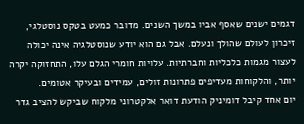דגמים ישנים שאסף אביו במשך השנים. מדובר כמעט בטקס נוסטלגי, זיכרון לעולם שהולך ונעלם. אבל גם הוא יודע שנוסטלגיה אינה יכולה לעצור מגמות כלכליות וחברתיות. עלויות חומרי הגלם עלו, התחזוקה יקרה יותר, והלקוחות מעדיפים פתרונות זולים, עמידים ובעיקר אטומים.
יום אחד קיבל דומיניק הודעת דואר אלקטרוני מלקוח שביקש להציב גדר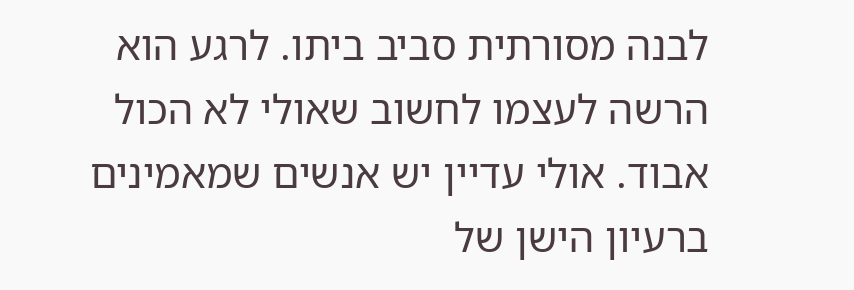לבנה מסורתית סביב ביתו. לרגע הוא הרשה לעצמו לחשוב שאולי לא הכול אבוד. אולי עדיין יש אנשים שמאמינים ברעיון הישן של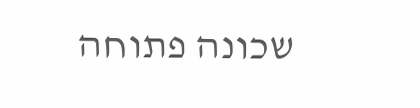שכונה פתוחה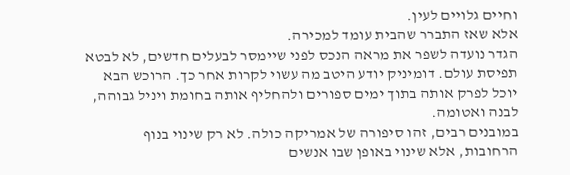וחיים גלויים לעין.
אלא שאז התברר שהבית עומד למכירה.
הגדר נועדה לשפר את מראה הנכס לפני שיימסר לבעלים חדשים, לא לבטא תפיסת עולם. דומיניק יודע היטב מה עשוי לקרות אחר כך. הרוכש הבא יוכל לפרק אותה בתוך ימים ספורים ולהחליף אותה בחומת ויניל גבוהה, לבנה ואטומה.
במובנים רבים, זהו סיפורה של אמריקה כולה. לא רק שינוי בנוף הרחובות, אלא שינוי באופן שבו אנשים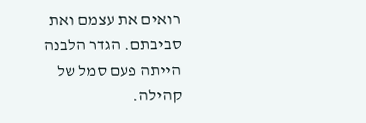רואים את עצמם ואת סביבתם. הגדר הלבנה הייתה פעם סמל של קהילה.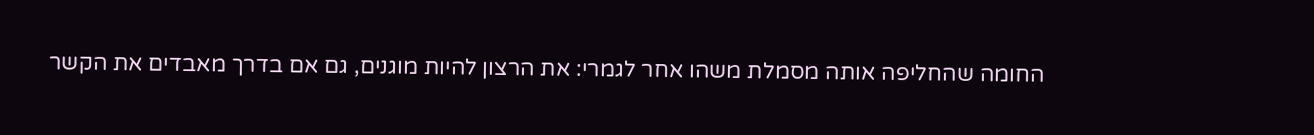החומה שהחליפה אותה מסמלת משהו אחר לגמרי: את הרצון להיות מוגנים, גם אם בדרך מאבדים את הקשר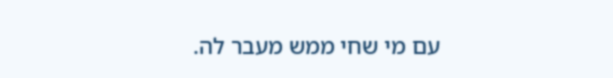עם מי שחי ממש מעבר לה.